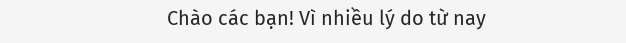Chào các bạn! Vì nhiều lý do từ nay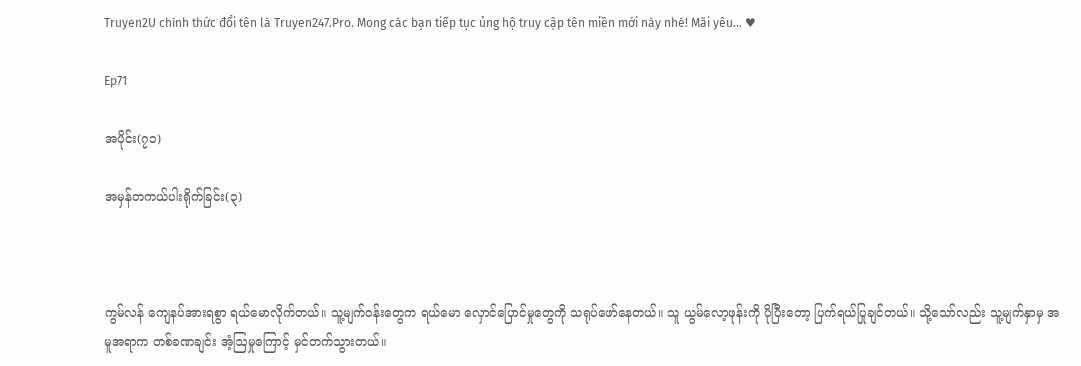Truyen2U chính thức đổi tên là Truyen247.Pro. Mong các bạn tiếp tục ủng hộ truy cập tên miền mới này nhé! Mãi yêu... ♥

Ep71

အပိုင်း(၇၁)

အမှန်တကယ်ပါးရိုက်ခြင်း(၃)



ကွမ်လန် ကျေနပ်အားရစွာ ရယ်မောလိုက်တယ်။ သူ့မျက်ဝန်းတွေက ရယ်မော လှောင်ပြောင်မှုတွေကို သရုပ်ဖော်နေတယ်။ သူ ယွမ်လော့ဖုန်းကို ပိုပြီးတော့ ပြက်ရယ်ပြုချင်တယ်။ သို့သော်လည်း သူ့မျက်နှာမှ အမူအရာက တစ်ခဏချင်း အံ့ဩမှုကြောင့် မှင်တက်သွားတယ်။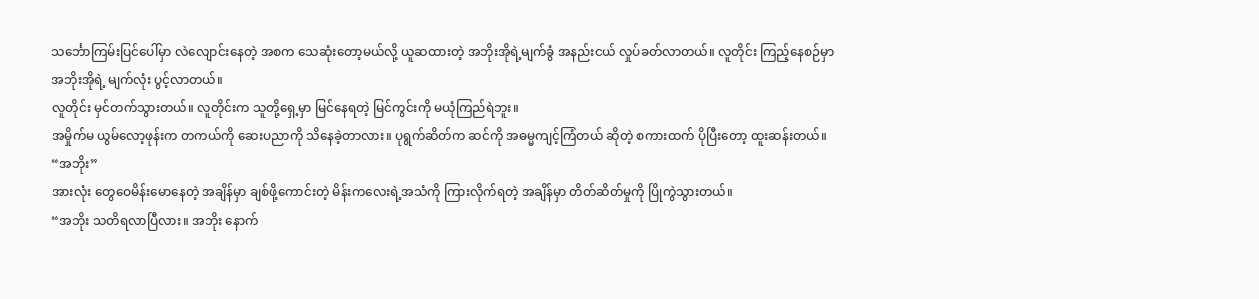သင်္ဘောကြမ်းပြင်ပေါ်မှာ လဲလျောင်းနေတဲ့ အစက သေဆုံးတော့မယ်လို့ ယူဆထားတဲ့ အဘိုးအိုရဲ့မျက်ခွံ အနည်းငယ် လှုပ်ခတ်လာတယ်။ လူတိုင်း ကြည့်နေစဉ်မှာ အဘိုးအိုရဲ့ မျက်လုံး ပွင့်လာတယ်။
လူတိုင်း မှင်တက်သွားတယ်။ လူတိုင်းက သူတို့ရှေ့မှာ မြင်နေရတဲ့ မြင်ကွင်းကို မယုံကြည်ရဲဘူး။
အမှိုက်မ ယွမ်လော့ဖုန်းက တကယ်ကို ဆေးပညာကို သိနေခဲ့တာလား။ ပုရွက်ဆိတ်က ဆင်ကို အဓမ္မကျင့်ကြံတယ် ဆိုတဲ့ စကားထက် ပိုပြီးတော့ ထူးဆန်းတယ်။
“အဘိုး”
အားလုံး တွေဝေမိန်းမောနေတဲ့ အချိန်မှာ ချစ်ဖို့ကောင်းတဲ့ မိန်းကလေးရဲ့အသံကို ကြားလိုက်ရတဲ့ အချိန်မှာ တိတ်ဆိတ်မှုကို ပြိုကွဲသွားတယ်။
“အဘိုး သတိရလာပြီလား။ အဘိုး နောက်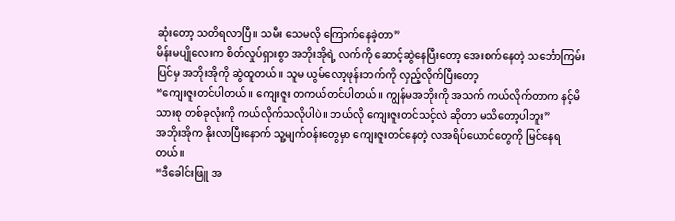ဆုံးတော့ သတိရလာပြီ။ သမီး သေမလို ကြောက်နေခဲ့တာ”
မိန်းမပျိုလေးက စိတ်လှုပ်ရှားစွာ အဘိုးအိုရဲ့ လက်ကို ဆောင့်ဆွဲနေပြီးတော့ အေးစက်နေတဲ့ သင်္ဘောကြမ်းပြင်မှ အဘိုးအိုကို ဆွဲထူတယ်။ သူမ ယွမ်လော့ဖုန်းဘက်ကို လှည့်လိုက်ပြီးတော့
“ကျေးဇူးတင်ပါတယ်။ ကျေးဇူး တကယ်တင်ပါတယ်။ ကျွန်မအဘိုးကို အသက် ကယ်လိုက်တာက နင့်မိသားစု တစ်ခုလုံးကို ကယ်လိုက်သလိုပါပဲ။ ဘယ်လို ကျေးဇူးတင်သင့်လဲ ဆိုတာ မသိတော့ပါဘူး”
အဘိုးအိုက နိုးလာပြီးနောက် သူ့မျက်ဝန်းတွေမှာ ကျေးဇူးတင်နေတဲ့ လအရိပ်ယောင်တွေကို မြင်နေရတယ်။
“ဒီခေါင်းဖြူ အ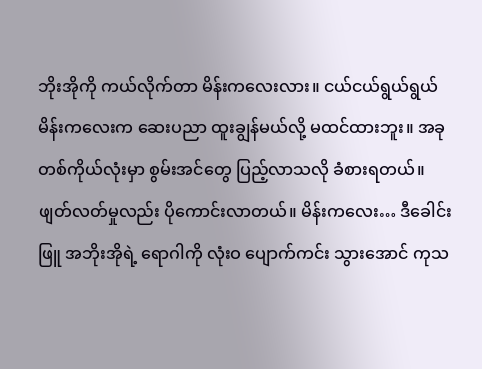ဘိုးအိုကို ကယ်လိုက်တာ မိန်းကလေးလား။ ငယ်ငယ်ရွယ်ရွယ် မိန်းကလေးက ဆေးပညာ ထူးချွန်မယ်လို့ မထင်ထားဘူး။ အခု တစ်ကိုယ်လုံးမှာ စွမ်းအင်တွေ ပြည့်လာသလို ခံစားရတယ်။  ဖျတ်လတ်မှုလည်း ပိုကောင်းလာတယ်။ မိန်းကလေး… ဒီခေါင်းဖြူ အဘိုးအိုရဲ့ ရောဂါကို လုံးဝ ပျောက်ကင်း သွားအောင် ကုသ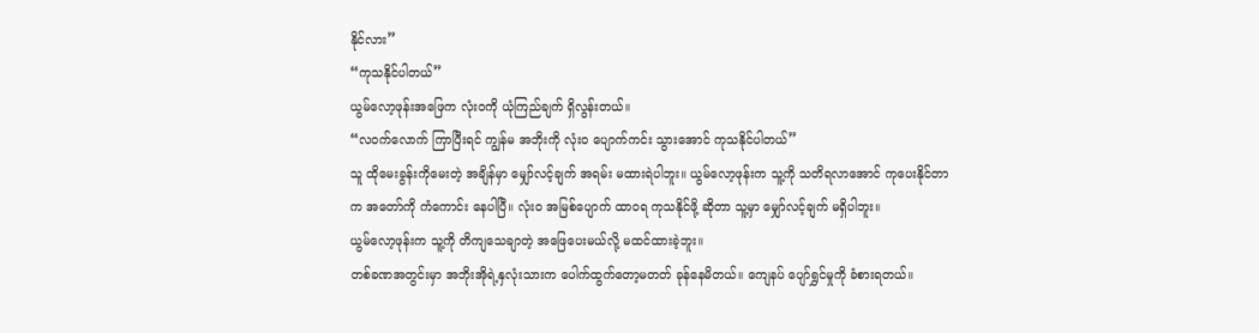နိုင်လား”
“ကုသနိုင်ပါတယ်”
ယွမ်လော့ဖုန်းအဖြေက လုံးဝကို ယုံကြည်ချက် ရှိလွန်းတယ်။
“လဝက်လောက် ကြာပြီးရင် ကျွန်မ အဘိုးကို လုံးဝ ပျောက်ကင်း သွားအောင် ကုသနိုင်ပါတယ်”
သူ ထိုမေးခွန်းကိုမေးတဲ့ အချိန်မှာ မျှော်လင့်ချက် အရမ်း မထားရဲပါဘူး။ ယွမ်လော့ဖုန်းက သူ့ကို သတိရလာအောင် ကုပေးနိုင်တာက အတော်ကို ကံကောင်း နေပါပြီ။ လုံးဝ အမြစ်ပျောက် ထာဝရ ကုသနိုင်ဖို့ ဆိုတာ သူ့မှာ မျှော်လင့်ချက် မရှိပါဘူး။
ယွမ်လော့ဖုန်းက သူ့ကို တိကျသေချာတဲ့ အဖြေပေးမယ်လို့ မထင်ထားခဲ့ဘူး။
တစ်ခဏအတွင်းမှာ အဘိုးအိုရဲ့နှလုံးသားက ပေါက်ထွက်တော့မတတ် ခုန်နေမိတယ်။ ကျေနပ် ပျော်ရွှင်မှုကို ခံစားရတယ်။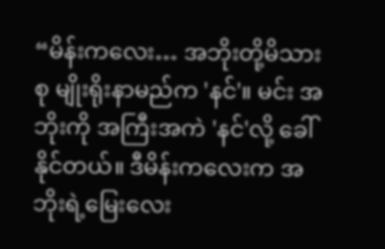“မိန်းကလေး… အဘိုးတို့မိသားစု မျိုးရိုးနာမည်က 'နင်'။ မင်း အဘိုးကို အကြီးအကဲ 'နင်'လို့ ခေါ်နိုင်တယ်။ ဒီမိန်းကလေးက အဘိုးရဲ့မြေးလေး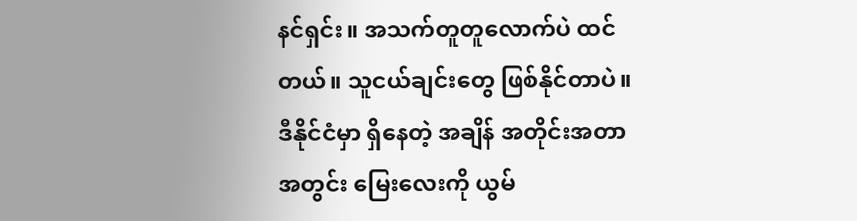နင်ရှင်း။ အသက်တူတူလောက်ပဲ ထင်တယ်။ သူငယ်ချင်းတွေ ဖြစ်နိုင်တာပဲ။ ဒီနိုင်ငံမှာ ရှိနေတဲ့ အချိန် အတိုင်းအတာ အတွင်း မြေးလေးကို ယွမ်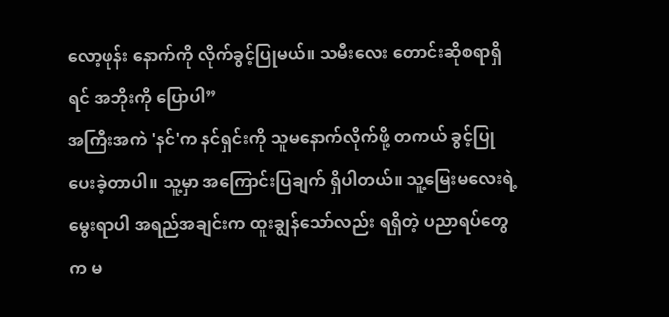လော့ဖုန်း နောက်ကို လိုက်ခွင့်ပြုမယ်။ သမီးလေး တောင်းဆိုစရာရှိရင် အဘိုးကို ပြောပါ”
အကြီးအကဲ 'နင်'က နင်ရှင်းကို သူမနောက်လိုက်ဖို့ တကယ် ခွင့်ပြုပေးခဲ့တာပါ။ သူ့မှာ အကြောင်းပြချက် ရှိပါတယ်။ သူ့မြေးမလေးရဲ့ မွေးရာပါ အရည်အချင်းက ထူးချွန်သော်လည်း ရရှိတဲ့ ပညာရပ်တွေက မ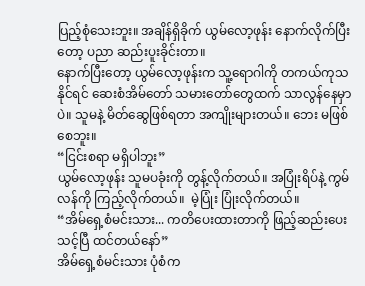ပြည့်စုံသေးဘူး။ အချိန်ရှိခိုက် ယွမ်လော့ဖုန်း နောက်လိုက်ပြီးတော့ ပညာ ဆည်းပူးခိုင်းတာ။
နောက်ပြီးတော့ ယွမ်လော့ဖုန်းက သူ့ရောဂါကို တကယ်ကုသနိုင်ရင် ဆေးစံအိမ်တော် သမားတော်တွေထက် သာလွန်နေမှာပဲ။ သူမနဲ့ မိတ်ဆွေဖြစ်ရတာ အကျိုးများတယ်။ ဘေး မဖြစ်စေဘူး။
“ငြင်းစရာ မရှိပါဘူး”
ယွမ်လော့ဖုန်း သူမပခုံးကို တွန့်လိုက်တယ်။ အပြုံးရိပ်နဲ့ ကွမ်လန်ကို ကြည့်လိုက်တယ်။  မဲ့ပြုံး ပြုံးလိုက်တယ်။
“အိမ်ရှေ့စံမင်းသား... ကတိပေးထားတာကို ဖြည့်ဆည်းပေးသင့်ပြီ ထင်တယ်နော်”
အိမ်ရှေ့စံမင်းသား ပုံစံက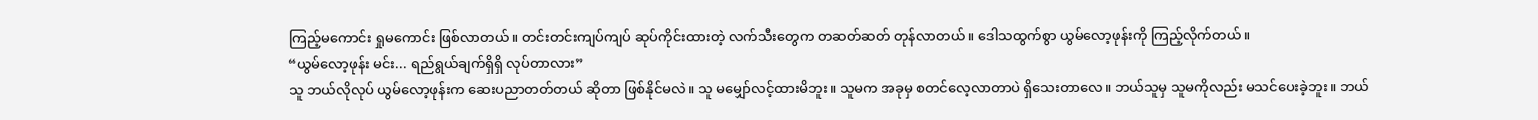ကြည့်မကောင်း ရှုမကောင်း ဖြစ်လာတယ်။ တင်းတင်းကျပ်ကျပ် ဆုပ်ကိုင်းထားတဲ့ လက်သီးတွေက တဆတ်ဆတ် တုန်လာတယ်။ ဒေါသထွက်စွာ ယွမ်လော့ဖုန်းကို ကြည့်လိုက်တယ်။
“ယွမ်လော့ဖုန်း မင်း... ရည်ရွယ်ချက်ရှိရှိ လုပ်တာလား”
သူ ဘယ်လိုလုပ် ယွမ်လော့ဖုန်းက ဆေးပညာတတ်တယ် ဆိုတာ ဖြစ်နိုင်မလဲ။ သူ မမျှော်လင့်ထားမိဘူး။ သူမက အခုမှ စတင်လေ့လာတာပဲ ရှိသေးတာလေ။ ဘယ်သူမှ သူမကိုလည်း မသင်ပေးခဲ့ဘူး။ ဘယ်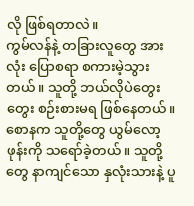လို ဖြစ်ရတာလဲ။
ကွမ်လန်နဲ့ တခြားလူတွေ အားလုံး ပြောစရာ စကားမဲ့သွားတယ်။ သူတို့ ဘယ်လိုပဲတွေးတွေး စဉ်းစားမရ ဖြစ်နေတယ်။ စောနက သူတို့တွေ ယွမ်လော့ဖုန်းကို သရော်ခဲ့တယ်။ သူတို့တွေ နာကျင်သော နှလုံးသားနဲ့ ပူ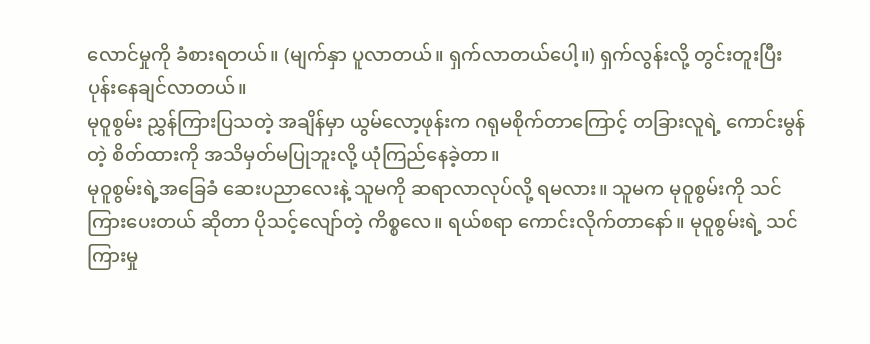လောင်မှုကို ခံစားရတယ်။ (မျက်နှာ ပူလာတယ်။ ရှက်လာတယ်ပေါ့။) ရှက်လွန်းလို့ တွင်းတူးပြီး ပုန်းနေချင်လာတယ်။
မုဝူစွမ်း ညွှန်ကြားပြသတဲ့ အချိန်မှာ ယွမ်လော့ဖုန်းက ဂရုမစိုက်တာကြောင့် တခြားလူရဲ့ ကောင်းမွန်တဲ့ စိတ်ထားကို အသိမှတ်မပြုဘူးလို့ ယုံကြည်နေခဲ့တာ။
မုဝူစွမ်းရဲ့အခြေခံ ဆေးပညာလေးနဲ့ သူမကို ဆရာလာလုပ်လို့ ရမလား။ သူမက မုဝူစွမ်းကို သင်ကြားပေးတယ် ဆိုတာ ပိုသင့်လျော်တဲ့ ကိစ္စလေ။ ရယ်စရာ ကောင်းလိုက်တာနော်။ မုဝူစွမ်းရဲ့ သင်ကြားမှု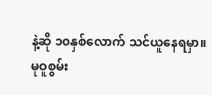နဲ့ဆို ၁၀နှစ်လောက် သင်ယူနေရမှာ။
မုဝူစွမ်း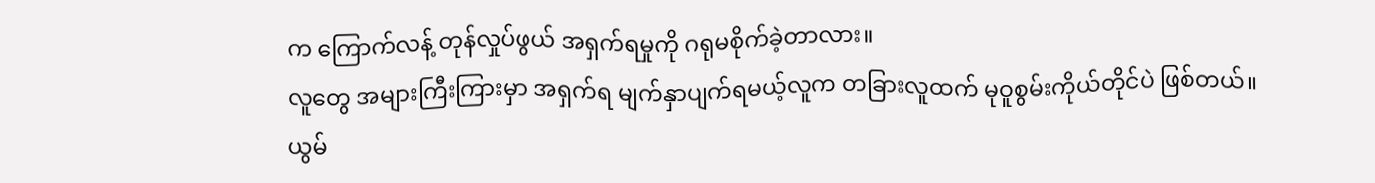က ကြောက်လန့် တုန်လှုပ်ဖွယ် အရှက်ရမှုကို ဂရုမစိုက်ခဲ့တာလား။
လူတွေ အများကြီးကြားမှာ အရှက်ရ မျက်နှာပျက်ရမယ့်လူက တခြားလူထက် မုဝူစွမ်းကိုယ်တိုင်ပဲ ဖြစ်တယ်။
ယွမ်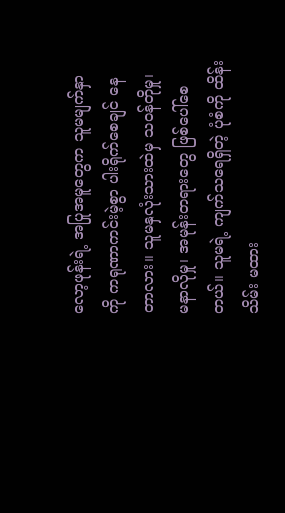လော့ဖုန်းရဲ့ အပြုအမူတွေက သူမမျက်နှာကို ကရုဏာကင်းမဲ့စွာ ပါးရိုက်စေချင် နေတာလား။ သူမနှလုံးသားထဲမှ သဝန်တိုမှု၊ မနာလိုမှု၊ အမုန်းတရားတွေ ဖြစ်ပေါ်စေတယ်။ သူမရဲ့ ကျက်သရေရှိတဲ့ ပုံစံကို ထိန်းသိမ်း မထား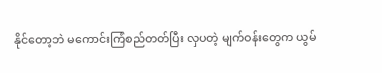နိုင်တော့ဘဲ မကောင်းကြံစည်တတ်ပြီး လှပတဲ့ မျက်ဝန်းတွေက ယွမ်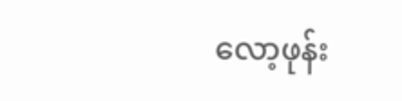လော့ဖုန်း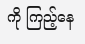ကို ကြည့်နေ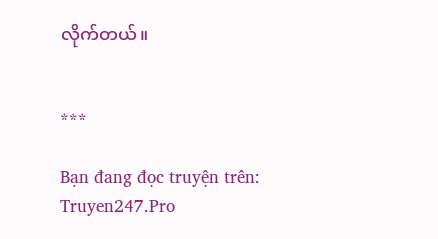လိုက်တယ်။


***

Bạn đang đọc truyện trên: Truyen247.Pro